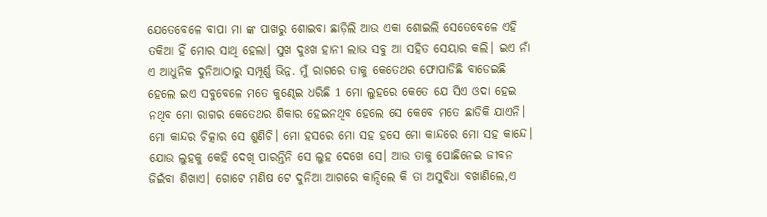ଯେତେବେଳେ ବାପା ମା ଙ୍କ ପାଖରୁ ଶୋଇବା ଛାଡ଼ିଲି ଆଉ ଏକା ଶୋଇଲି ସେତେବେଳେ ଏହି ତକିଆ ହିଁ ମୋର ସାଥି ହେଲା। ସୁଖ ଦୁଃଖ ହାନୀ ଲାଭ ସବୁ ଆ ସହିତ ସେୟାର କଲି। ଇଏ ନାଁ ଏ ଆଧୁନିକ ଦୁନିଆଠାରୁ ସମ୍ପୂର୍ଣ୍ଣ ଭିନ୍ନ. ମୁଁ ରାଗରେ ତାକୁ କେତେଥର ଫୋପାଡିଛି ବାଡେଇଛି ହେଲେ ଇଏ ସବୁବେଳେ ମତେ କୁଣ୍ଢେଇ ଧରିଛି 1 ମୋ ଲୁହରେ କେତେ ଯେ ସିଏ ଓଦା ହେଇ ନଥିବ ମୋ ରାଗର କେତେଥର ଶିକାର ହେଇନଥିବ ହେଲେ ସେ କେବେ ମତେ ଛାଡିକି ଯାଏନି। ମୋ କାନ୍ଦର ଚିତ୍କାର ସେ ଶୁଣିଚି। ମୋ ହସରେ ମୋ ସହ ହସେ ମୋ କାନ୍ଦରେ ମୋ ସହ କାନ୍ଦେ। ଯୋଉ ଲୁହକୁ କେହି ଦେଖି ପାରନ୍ତିନି ସେ ଲୁହ ଦେଖେ ସେ। ଆଉ ତାକୁ ପୋଛିନେଇ ଜୀବନ ଜିଇଁବା ଶିଖାଏ। ଗୋଟେ ମଣିଷ ଟେ ଦୁନିଆ ଆଗରେ କାନ୍ଦିଲେ କି ତା ଅସୁବିଧା ବଖାଣିଲେ,ଏ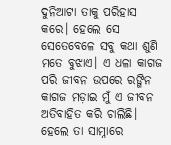ଦୁନିଆଟା ତାକୁ ପରିହାସ କରେ। ହେଲେ ସେ ସେତେବେଳେ ସବୁ କଥା ଶୁଣି ମତେ ବୁଝାଏ। ଏ ଧଳା କାଗଜ ପରି ଜୀବନ ଉପରେ ରଙ୍ଗିନ କାଗଜ ମଡ଼ାଇ ମୁଁ ଏ ଜୀବନ ଅତିବାହିତ କରି ଚାଲିଛି। ହେଲେ ତା ସାମ୍ନାରେ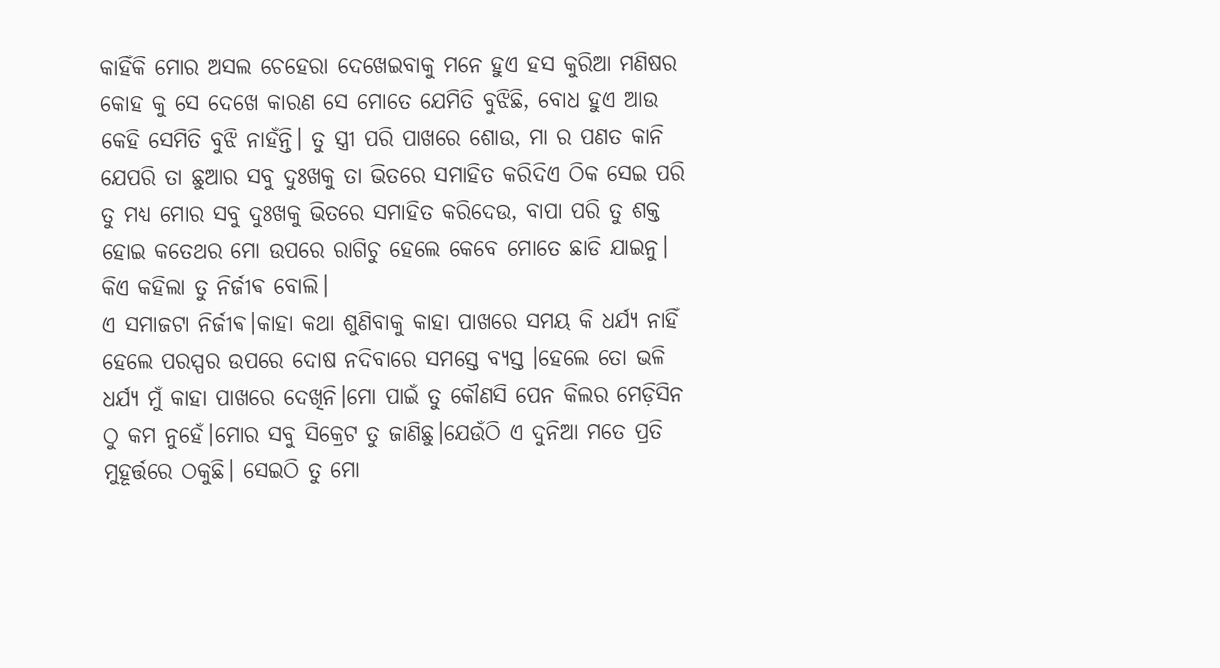କାହିଁକି ମୋର ଅସଲ ଚେହେରା ଦେଖେଇବାକୁ ମନେ ହୁଏ ହସ କୁରିଆ ମଣିଷର କୋହ କୁ ସେ ଦେଖେ କାରଣ ସେ ମୋତେ ଯେମିତି ବୁଝିଛି, ବୋଧ ହୁଏ ଆଉ କେହି ସେମିତି ବୁଝି ନାହଁନ୍ତି। ତୁ ସ୍ତ୍ରୀ ପରି ପାଖରେ ଶୋଉ, ମା ର ପଣତ କାନି ଯେପରି ତା ଛୁଆର ସବୁ ଦୁଃଖକୁ ତା ଭିତରେ ସମାହିତ କରିଦିଏ ଠିକ ସେଇ ପରି ତୁ ମଧ୍ୟ ମୋର ସବୁ ଦୁଃଖକୁ ଭିତରେ ସମାହିତ କରିଦେଉ, ବାପା ପରି ତୁ ଶକ୍ତ ହୋଇ କତେଥର ମୋ ଉପରେ ରାଗିଚୁ ହେଲେ କେବେ ମୋତେ ଛାଡି ଯାଇନୁ। କିଏ କହିଲା ତୁ ନିର୍ଜୀଵ ବୋଲି।
ଏ ସମାଜଟା ନିର୍ଜୀଵ।କାହା କଥା ଶୁଣିବାକୁ କାହା ପାଖରେ ସମୟ କି ଧର୍ଯ୍ୟ ନାହିଁ ହେଲେ ପରସ୍ପର ଉପରେ ଦୋଷ ନଦିବାରେ ସମସ୍ତେ ବ୍ୟସ୍ତ ।ହେଲେ ତୋ ଭଳି ଧର୍ଯ୍ୟ ମୁଁ କାହା ପାଖରେ ଦେଖିନି।ମୋ ପାଇଁ ତୁ କୌଣସି ପେନ କିଲର ମେଡ଼ିସିନ ଠୁ କମ ନୁହେଁ।ମୋର ସବୁ ସିକ୍ରେଟ ତୁ ଜାଣିଛୁ।ଯେଉଁଠି ଏ ଦୁନିଆ ମତେ ପ୍ରତି ମୁହୂର୍ତ୍ତରେ ଠକୁଛି। ସେଇଠି ତୁ ମୋ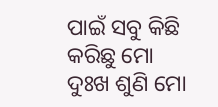ପାଇଁ ସବୁ କିଛି କରିଛୁ ମୋ ଦୁଃଖ ଶୁଣି ମୋ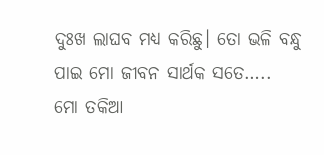ଦୁଃଖ ଲାଘବ ମଧ୍ୟ କରିଛୁ। ତୋ ଭଳି ବନ୍ଧୁ ପାଇ ମୋ ଜୀବନ ସାର୍ଥକ ସତେ…..
ମୋ ତକିଆ